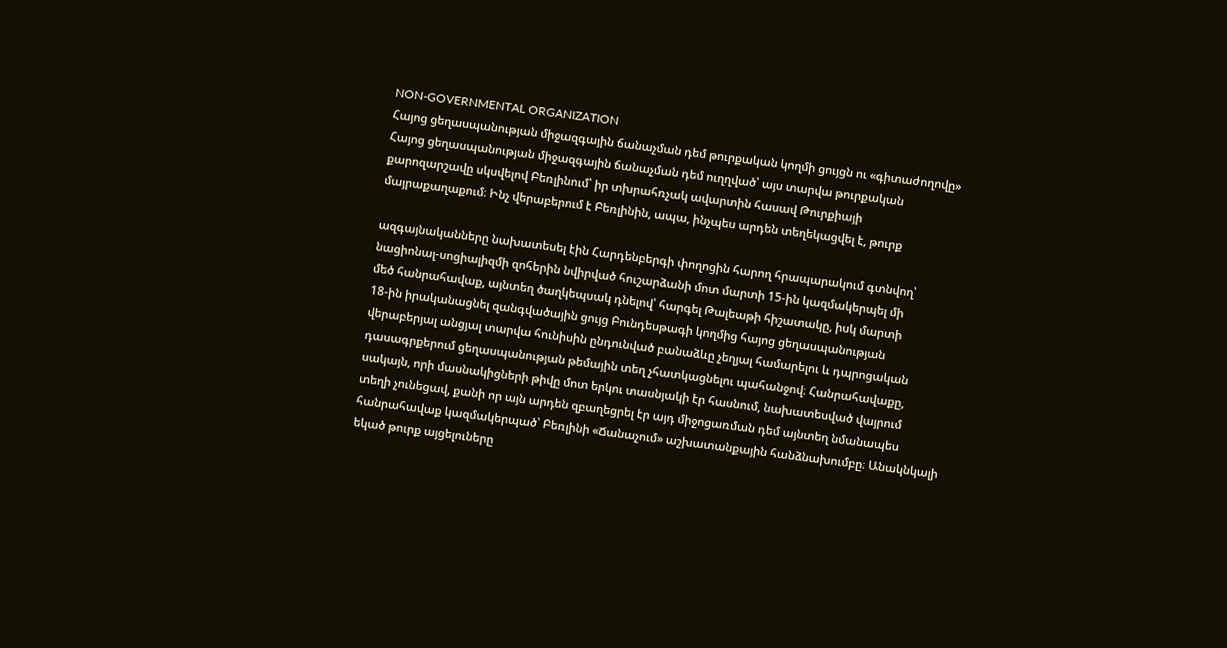NON-GOVERNMENTAL ORGANIZATION
Հայոց ցեղասպանության միջազգային ճանաչման դեմ թուրքական կողմի ցույցն ու «գիտաժողովը»
Հայոց ցեղասպանության միջազգային ճանաչման դեմ ուղղված՝ այս տարվա թուրքական
քարոզարշավը սկսվելով Բեռլինում՝ իր տխրահռչակ ավարտին հասավ Թուրքիայի
մայրաքաղաքում։ Ինչ վերաբերում է Բեռլինին, ապա, ինչպես արդեն տեղեկացվել է, թուրք

ազգայնականները նախատեսել էին Հարդենբերգի փողոցին հարող հրապարակում գտնվող՝
նացիոնալ-սոցիալիզմի զոհերին նվիրված հուշարձանի մոտ մարտի 15-ին կազմակերպել մի
մեծ հանրահավաք, այնտեղ ծաղկեպսակ դնելով՝ հարգել Թալեաթի հիշատակը, իսկ մարտի
18-ին իրականացնել զանգվածային ցույց Բունդեսթագի կողմից հայոց ցեղասպանության
վերաբերյալ անցյալ տարվա հունիսին ընդունված բանաձևը չեղյալ համարելու և դպրոցական
դասագրքերում ցեղասպանության թեմային տեղ չհատկացնելու պահանջով։ Հանրահավաքը,
սակայն, որի մասնակիցների թիվը մոտ երկու տասնյակի էր հասնում, նախատեսված վայրում
տեղի չունեցավ, քանի որ այն արդեն զբաղեցրել էր այդ միջոցառման դեմ այնտեղ նմանապես
հանրահավաք կազմակերպած՝ Բեռլինի «Ճանաչում» աշխատանքային հանձնախումբը։ Անակնկալի
եկած թուրք այցելուները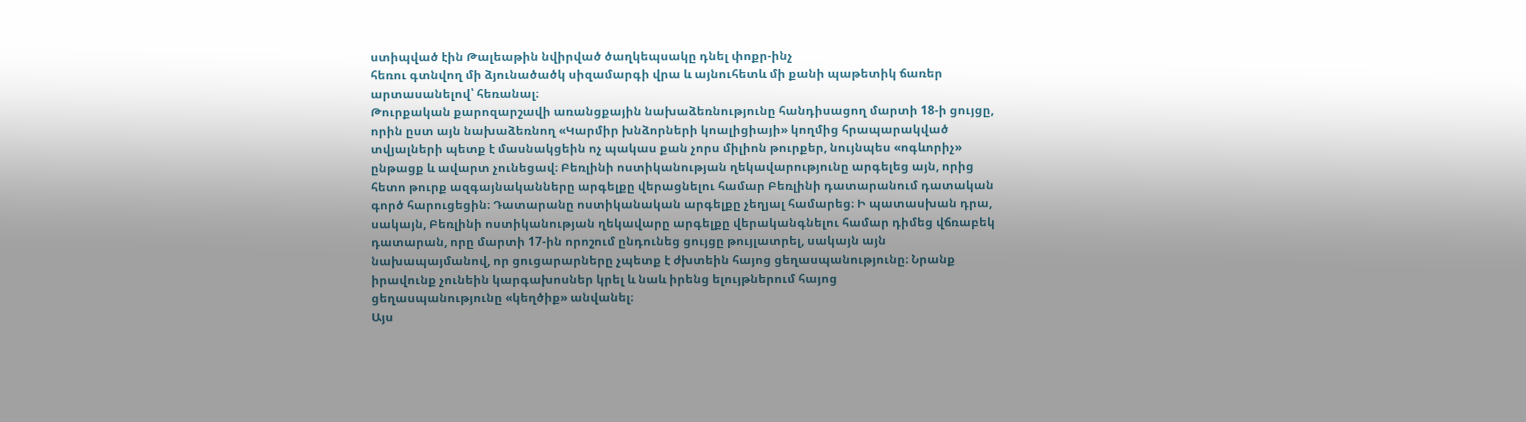ստիպված էին Թալեաթին նվիրված ծաղկեպսակը դնել փոքր-ինչ
հեռու գտնվող մի ձյունածածկ սիզամարգի վրա և այնուհետև մի քանի պաթետիկ ճառեր
արտասանելով՝ հեռանալ։
Թուրքական քարոզարշավի առանցքային նախաձեռնությունը հանդիսացող մարտի 18-ի ցույցը,
որին ըստ այն նախաձեռնող «Կարմիր խնձորների կոալիցիայի» կողմից հրապարակված
տվյալների պետք է մասնակցեին ոչ պակաս քան չորս միլիոն թուրքեր, նույնպես «ոգևորիչ»
ընթացք և ավարտ չունեցավ։ Բեռլինի ոստիկանության ղեկավարությունը արգելեց այն, որից
հետո թուրք ազգայնականները արգելքը վերացնելու համար Բեռլինի դատարանում դատական
գործ հարուցեցին։ Դատարանը ոստիկանական արգելքը չեղյալ համարեց։ Ի պատասխան դրա,
սակայն, Բեռլինի ոստիկանության ղեկավարը արգելքը վերականգնելու համար դիմեց վճռաբեկ
դատարան, որը մարտի 17-ին որոշում ընդունեց ցույցը թույլատրել, սակայն այն
նախապայմանով, որ ցուցարարները չպետք է ժխտեին հայոց ցեղասպանությունը։ Նրանք
իրավունք չունեին կարգախոսներ կրել և նաև իրենց ելույթներում հայոց
ցեղասպանությունը «կեղծիք» անվանել։
Այս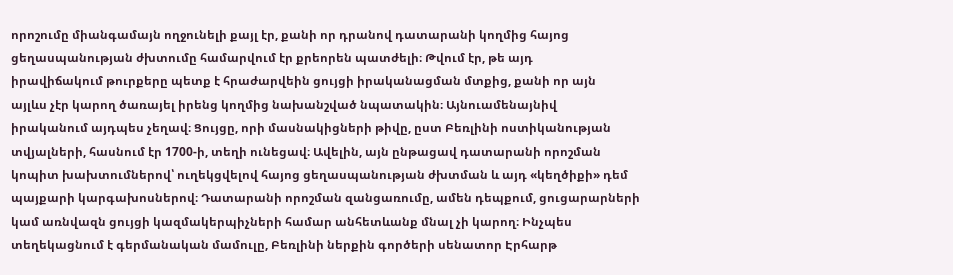որոշումը միանգամայն ողջունելի քայլ էր, քանի որ դրանով դատարանի կողմից հայոց
ցեղասպանության ժխտումը համարվում էր քրեորեն պատժելի։ Թվում էր, թե այդ
իրավիճակում թուրքերը պետք է հրաժարվեին ցույցի իրականացման մտքից, քանի որ այն
այլևս չէր կարող ծառայել իրենց կողմից նախանշված նպատակին։ Այնուամենայնիվ
իրականում այդպես չեղավ։ Ցույցը, որի մասնակիցների թիվը, ըստ Բեռլինի ոստիկանության
տվյալների, հասնում էր 1700-ի, տեղի ունեցավ։ Ավելին, այն ընթացավ դատարանի որոշման
կոպիտ խախտումներով՝ ուղեկցվելով հայոց ցեղասպանության ժխտման և այդ «կեղծիքի» դեմ
պայքարի կարգախոսներով։ Դատարանի որոշման զանցառումը, ամեն դեպքում, ցուցարարների
կամ առնվազն ցույցի կազմակերպիչների համար անհետևանք մնալ չի կարող։ Ինչպես
տեղեկացնում է գերմանական մամուլը, Բեռլինի ներքին գործերի սենատոր Էրհարթ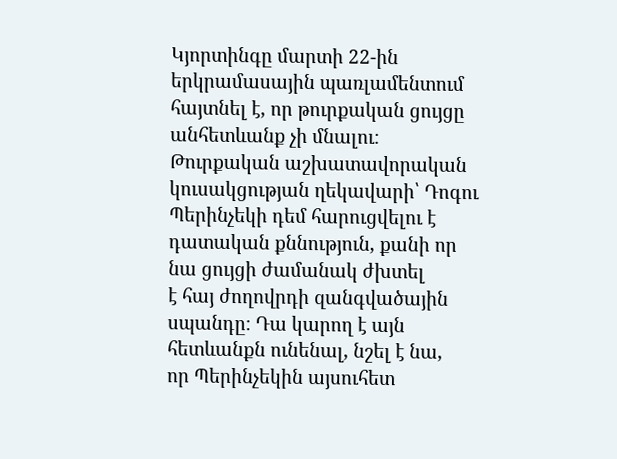Կյորտինգը մարտի 22-ին երկրամասային պառլամենտում հայտնել է, որ թուրքական ցույցը
անհետևանք չի մնալու։ Թուրքական աշխատավորական կուսակցության ղեկավարի՝ Դոգու
Պերինչեկի դեմ հարուցվելու է դատական քննություն, քանի որ նա ցույցի ժամանակ ժխտել
է հայ ժողովրդի զանգվածային սպանդը։ Դա կարող է այն հետևանքն ունենալ, նշել է նա,
որ Պերինչեկին այսուհետ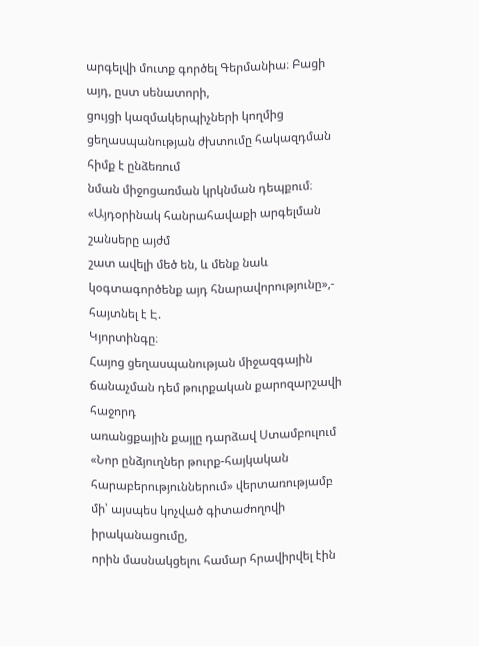արգելվի մուտք գործել Գերմանիա։ Բացի այդ, ըստ սենատորի,
ցույցի կազմակերպիչների կողմից ցեղասպանության ժխտումը հակազդման հիմք է ընձեռում
նման միջոցառման կրկնման դեպքում։ «Այդօրինակ հանրահավաքի արգելման շանսերը այժմ
շատ ավելի մեծ են, և մենք նաև կօգտագործենք այդ հնարավորությունը»,- հայտնել է Է.
Կյորտինգը։
Հայոց ցեղասպանության միջազգային ճանաչման դեմ թուրքական քարոզարշավի հաջորդ
առանցքային քայլը դարձավ Ստամբուլում «Նոր ընձյուղներ թուրք-հայկական
հարաբերություններում» վերտառությամբ մի՝ այսպես կոչված գիտաժողովի իրականացումը,
որին մասնակցելու համար հրավիրվել էին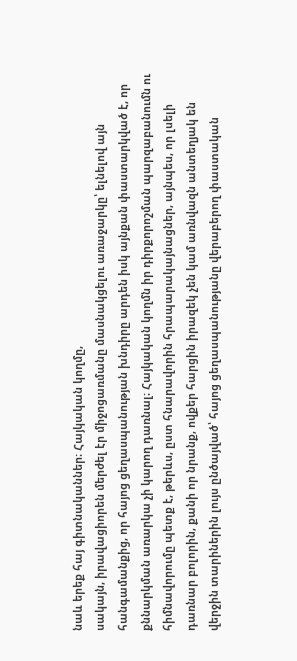նաև երեք հայ գիտնականներ։ Հայկական կողմը,
սակայն, իրավացիորեն մերժել էր միջոցառմանը մասնակցելու առաջարկը՝ ելնելով այն
հանգամանքից, որ հայոց ցեղասպանության խնդիրը արդեն իսկ այնքան փաստարկված է, որ
քննարկման առարկա չի կարող դառնալ։ Հայկական կողմն իր դիրքորոշման պարզաբանումն ու
հիմնավորումը պետք է, թերևս, ըստ հնարավորին հրապարակայնացներ, այնպես, որ լսելի
դառնար բոլորին, քանի որ նրանք, ովքեր հարցին իրազեկ չեն կամ առնվազն անտեղյակ են
վերջին տարիներին լույս ընծայված՝ հայոց ցեղասպանությանը վերաբերող փաստական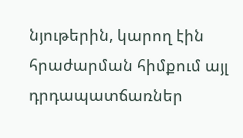նյութերին, կարող էին հրաժարման հիմքում այլ դրդապատճառներ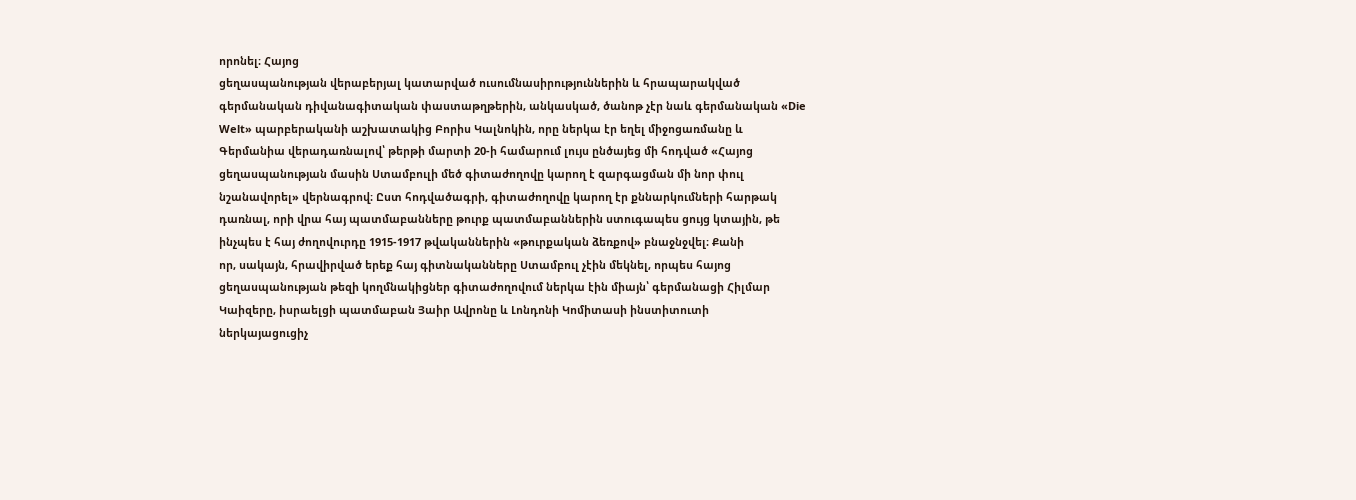որոնել։ Հայոց
ցեղասպանության վերաբերյալ կատարված ուսումնասիրություններին և հրապարակված
գերմանական դիվանագիտական փաստաթղթերին, անկասկած, ծանոթ չէր նաև գերմանական «Die
Welt» պարբերականի աշխատակից Բորիս Կալնոկին, որը ներկա էր եղել միջոցառմանը և
Գերմանիա վերադառնալով՝ թերթի մարտի 20-ի համարում լույս ընծայեց մի հոդված «Հայոց
ցեղասպանության մասին Ստամբուլի մեծ գիտաժողովը կարող է զարգացման մի նոր փուլ
նշանավորել» վերնագրով։ Ըստ հոդվածագրի, գիտաժողովը կարող էր քննարկումների հարթակ
դառնալ, որի վրա հայ պատմաբանները թուրք պատմաբաններին ստուգապես ցույց կտային, թե
ինչպես է հայ ժողովուրդը 1915-1917 թվականներին «թուրքական ձեռքով» բնաջնջվել։ Քանի
որ, սակայն, հրավիրված երեք հայ գիտնականները Ստամբուլ չէին մեկնել, որպես հայոց
ցեղասպանության թեզի կողմնակիցներ գիտաժողովում ներկա էին միայն՝ գերմանացի Հիլմար
Կաիզերը, իսրաելցի պատմաբան Յաիր Ավրոնը և Լոնդոնի Կոմիտասի ինստիտուտի
ներկայացուցիչ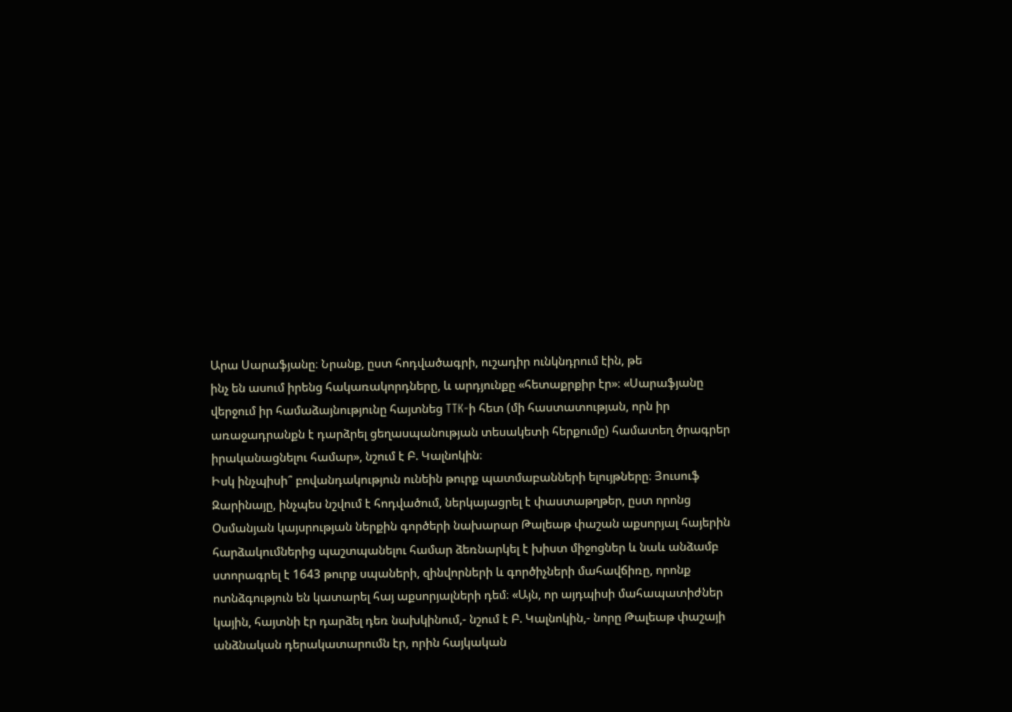Արա Սարաֆյանը։ Նրանք, ըստ հոդվածագրի, ուշադիր ունկնդրում էին, թե
ինչ են ասում իրենց հակառակորդները, և արդյունքը «հետաքրքիր էր»։ «Սարաֆյանը
վերջում իր համաձայնությունը հայտնեց TTK-ի հետ (մի հաստատության, որն իր
առաջադրանքն է դարձրել ցեղասպանության տեսակետի հերքումը) համատեղ ծրագրեր
իրականացնելու համար», նշում է Բ. Կալնոկին։
Իսկ ինչպիսի՞ բովանդակություն ունեին թուրք պատմաբանների ելույթները։ Յուսուֆ
Զարինայը, ինչպես նշվում է հոդվածում, ներկայացրել է փաստաթղթեր, ըստ որոնց
Օսմանյան կայսրության ներքին գործերի նախարար Թալեաթ փաշան աքսորյալ հայերին
հարձակումներից պաշտպանելու համար ձեռնարկել է խիստ միջոցներ և նաև անձամբ
ստորագրել է 1643 թուրք սպաների, զինվորների և գործիչների մահավճիռը, որոնք
ոտնձգություն են կատարել հայ աքսորյալների դեմ։ «Այն, որ այդպիսի մահապատիժներ
կային, հայտնի էր դարձել դեռ նախկինում,- նշում է Բ. Կալնոկին,- նորը Թալեաթ փաշայի
անձնական դերակատարումն էր, որին հայկական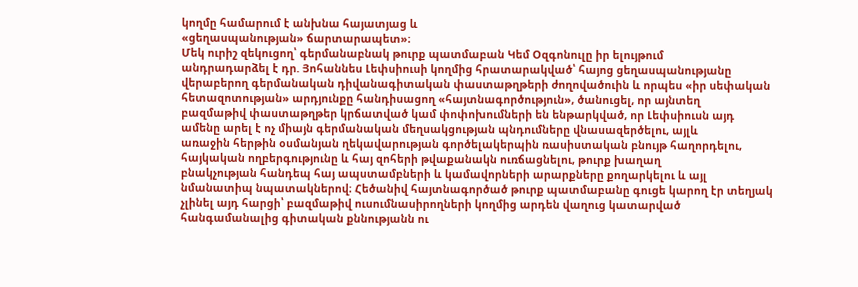կողմը համարում է անխնա հայատյաց և
«ցեղասպանության» ճարտարապետ»։
Մեկ ուրիշ զեկուցող՝ գերմանաբնակ թուրք պատմաբան Կեմ Օզգոնուլը իր ելույթում
անդրադարձել է դր. Յոհաննես Լեփսիուսի կողմից հրատարակված՝ հայոց ցեղասպանությանը
վերաբերող գերմանական դիվանագիտական փաստաթղթերի ժողովածուին և որպես «իր սեփական
հետազոտության» արդյունքը հանդիսացող «հայտնագործություն», ծանուցել, որ այնտեղ
բազմաթիվ փաստաթղթեր կրճատված կամ փոփոխումների են ենթարկված, որ Լեփսիուսն այդ
ամենը արել է ոչ միայն գերմանական մեղսակցության պնդումները վնասազերծելու, այլև
առաջին հերթին օսմանյան ղեկավարության գործելակերպին ռասիստական բնույթ հաղորդելու,
հայկական ողբերգությունը և հայ զոհերի թվաքանակն ուռճացնելու, թուրք խաղաղ
բնակչության հանդեպ հայ ապստամբների և կամավորների արարքները քողարկելու և այլ
նմանատիպ նպատակներով։ Հեծանիվ հայտնագործած թուրք պատմաբանը գուցե կարող էր տեղյակ
չլինել այդ հարցի՝ բազմաթիվ ուսումնասիրողների կողմից արդեն վաղուց կատարված
հանգամանալից գիտական քննությանն ու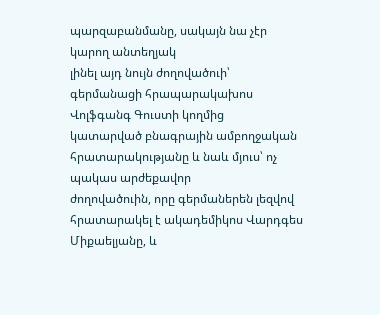պարզաբանմանը, սակայն նա չէր կարող անտեղյակ
լինել այդ նույն ժողովածուի՝ գերմանացի հրապարակախոս Վոլֆգանգ Գուստի կողմից
կատարված բնագրային ամբողջական հրատարակությանը և նաև մյուս՝ ոչ պակաս արժեքավոր
ժողովածուին, որը գերմաներեն լեզվով հրատարակել է ակադեմիկոս Վարդգես Միքաելյանը, և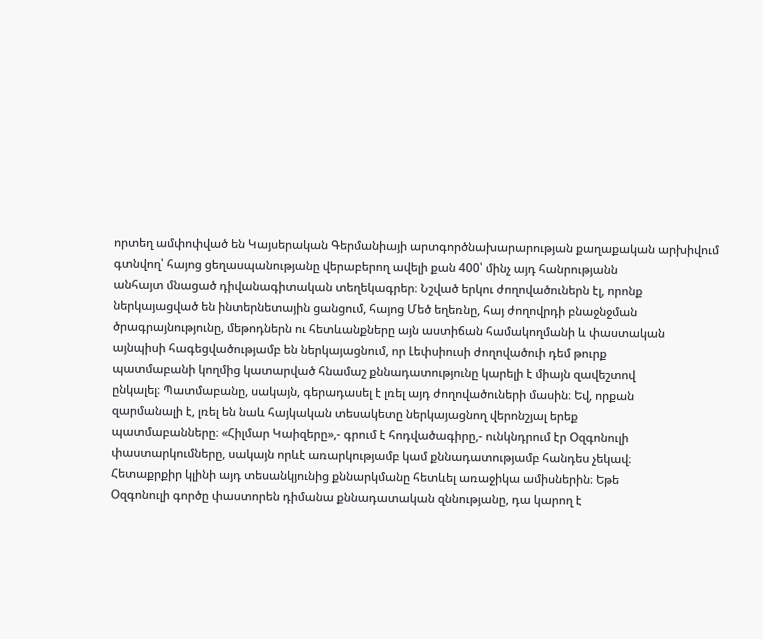որտեղ ամփոփված են Կայսերական Գերմանիայի արտգործնախարարության քաղաքական արխիվում
գտնվող՝ հայոց ցեղասպանությանը վերաբերող ավելի քան 400՝ մինչ այդ հանրությանն
անհայտ մնացած դիվանագիտական տեղեկագրեր։ Նշված երկու ժողովածուներն էլ, որոնք
ներկայացված են ինտերնետային ցանցում, հայոց Մեծ եղեռնը, հայ ժողովրդի բնաջնջման
ծրագրայնությունը, մեթոդներն ու հետևանքները այն աստիճան համակողմանի և փաստական
այնպիսի հագեցվածությամբ են ներկայացնում, որ Լեփսիուսի ժողովածուի դեմ թուրք
պատմաբանի կողմից կատարված հնամաշ քննադատությունը կարելի է միայն զավեշտով
ընկալել։ Պատմաբանը, սակայն, գերադասել է լռել այդ ժողովածուների մասին։ Եվ, որքան
զարմանալի է, լռել են նաև հայկական տեսակետը ներկայացնող վերոնշյալ երեք
պատմաբանները։ «Հիլմար Կաիզերը»,- գրում է հոդվածագիրը,- ունկնդրում էր Օզգոնուլի
փաստարկումները, սակայն որևէ առարկությամբ կամ քննադատությամբ հանդես չեկավ։
Հետաքրքիր կլինի այդ տեսանկյունից քննարկմանը հետևել առաջիկա ամիսներին։ Եթե
Օզգոնուլի գործը փաստորեն դիմանա քննադատական զննությանը, դա կարող է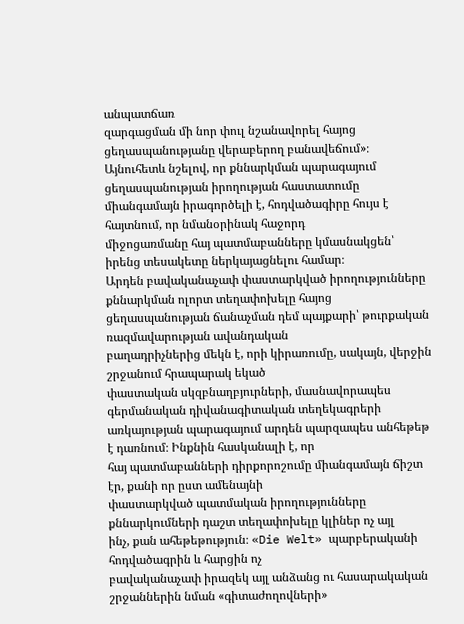անպատճառ
զարգացման մի նոր փուլ նշանավորել հայոց ցեղասպանությանը վերաբերող բանավեճում»։
Այնուհետև նշելով, որ քննարկման պարագայում ցեղասպանության իրողության հաստատումը
միանգամայն իրագործելի է, հոդվածագիրը հույս է հայտնում, որ նմանօրինակ հաջորդ
միջոցառմանը հայ պատմաբանները կմասնակցեն՝ իրենց տեսակետը ներկայացնելու համար։
Արդեն բավականաչափ փաստարկված իրողությունները քննարկման ոլորտ տեղափոխելը հայոց
ցեղասպանության ճանաչման դեմ պայքարի՝ թուրքական ռազմավարության ավանդական
բաղադրիչներից մեկն է, որի կիրառումը, սակայն, վերջին շրջանում հրապարակ եկած
փաստական սկզբնաղբյուրների, մասնավորապես գերմանական դիվանագիտական տեղեկագրերի
առկայության պարագայում արդեն պարզապես անհեթեթ է դառնում։ Ինքնին հասկանալի է, որ
հայ պատմաբանների դիրքորոշումը միանգամայն ճիշտ էր, քանի որ ըստ ամենայնի
փաստարկված պատմական իրողությունները քննարկումների դաշտ տեղափոխելը կլիներ ոչ այլ
ինչ, քան ահեթեթություն։ «Die Welt» պարբերականի հոդվածագրին և հարցին ոչ
բավականաչափ իրազեկ այլ անձանց ու հասարակական շրջաններին նման «գիտաժողովների»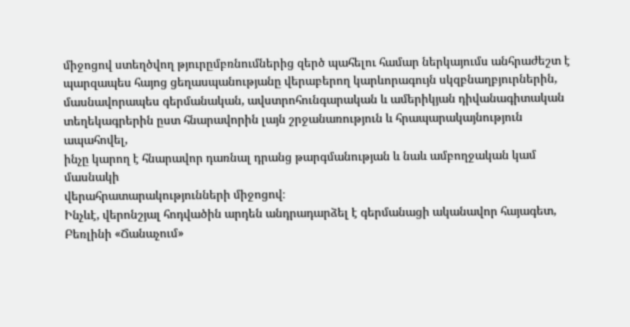միջոցով ստեղծվող թյուրըմբռնումներից զերծ պահելու համար ներկայումս անհրաժեշտ է
պարզապես հայոց ցեղասպանությանը վերաբերող կարևորագույն սկզբնաղբյուրներին,
մասնավորապես գերմանական, ավստրոհունգարական և ամերիկյան դիվանագիտական
տեղեկագրերին ըստ հնարավորին լայն շրջանառություն և հրապարակայնություն ապահովել,
ինչը կարող է հնարավոր դառնալ դրանց թարգմանության և նաև ամբողջական կամ մասնակի
վերահրատարակությունների միջոցով։
Ինչևէ, վերոնշյալ հոդվածին արդեն անդրադարձել է գերմանացի ականավոր հայագետ,
Բեռլինի «Ճանաչում»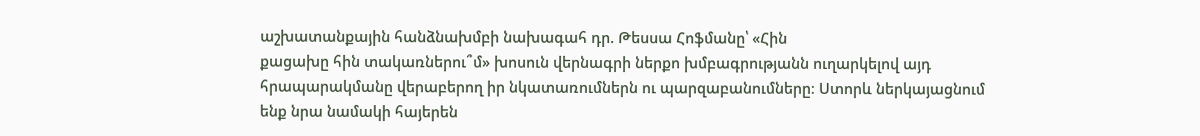աշխատանքային հանձնախմբի նախագահ դր. Թեսսա Հոֆմանը՝ «Հին
քացախը հին տակառներու՞մ» խոսուն վերնագրի ներքո խմբագրությանն ուղարկելով այդ
հրապարակմանը վերաբերող իր նկատառումներն ու պարզաբանումները։ Ստորև ներկայացնում
ենք նրա նամակի հայերեն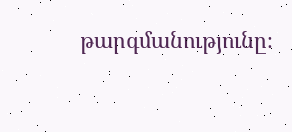թարգմանությունը։